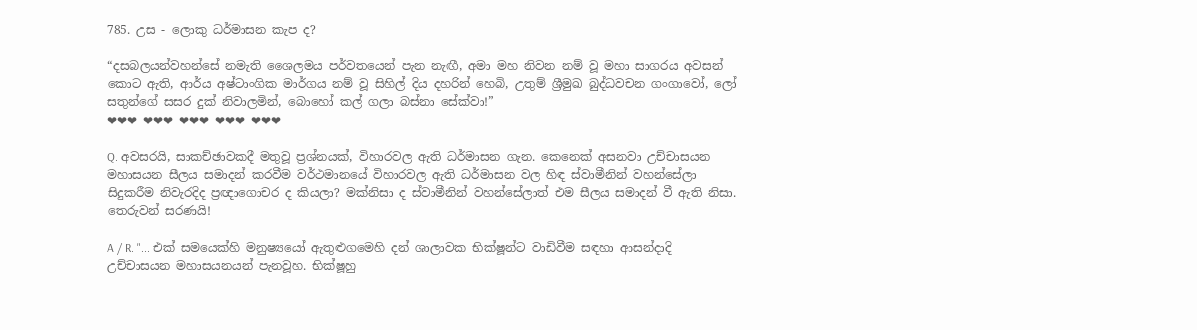785. උස - ලොකු ධර්මාසන කැප ද?

“දසබලයන්වහන්සේ නමැති ශෛලමය පර්වතයෙන් පැන නැඟී, අමා මහ නිවන නම් වූ මහා සාගරය අවසන් කොට ඇති, ආර්ය අෂ්ටාංගික මාර්ගය නම් වූ සිහිල් දිය දහරින් හෙබි, උතුම් ශ්‍රීමුඛ බුද්ධවචන ගංගාවෝ, ලෝ සතුන්ගේ සසර දුක් නිවාලමින්, බොහෝ කල් ගලා බස්නා සේක්වා!”
❤❤❤ ❤❤❤ ❤❤❤ ❤❤❤ ❤❤❤

Q. අවසරයි, සාකච්ඡාවකදී මතුවූ ප්‍රශ්නයක්, විහාරවල ඇති ධර්මාසන ගැන. කෙනෙක් අසනවා උච්චාසයන මහාසයන සීලය සමාදන් කරවීම වර්ථමානයේ විහාරවල ඇති ධර්මාසන වල හිඳ ස්වාමීනින් වහන්සේලා සිදුකරීම නිවැරදිද ප්‍රඥාගොචර ද කියලා? මක්නිසා ද ස්වාමීනින් වහන්සේලාත් එම සීලය සමාදන් වී ඇති නිසා. තෙරුවන් සරණයි!

A / R. "... එක් සමයෙක්හි මනුෂ්‍යයෝ ඇතුළුගමෙහි දන් ශාලාවක භික්ෂූන්ට වාඩිවීම සඳහා ආසන්දාදි උච්චාසයන මහාසයනයන් පැනවූහ. භික්ෂූහු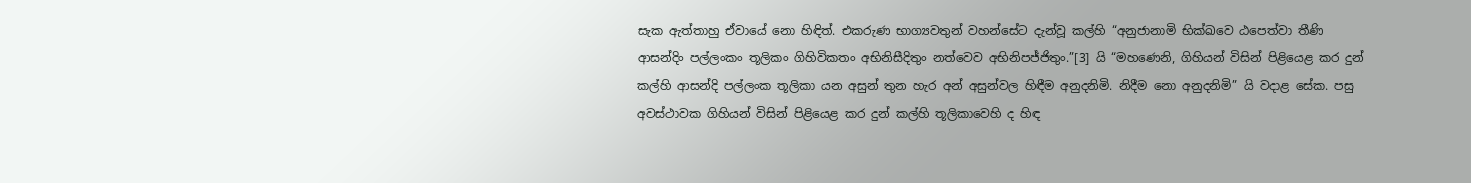සැක ඇත්තාහු ඒවායේ නො හිඳිත්. එකරුණ භාග්‍යවතුන් වහන්සේට දැන්වූ කල්හි “අනුජානාමි භික්ඛවෙ ඨපෙත්වා තීණි ආසන්දිං පල්ලංකං තූලිකං ගිහිවිකතං අභිනිසීදිතුං නත්වෙව අභිනිපජ්ජිතුං.”[3] යි “මහණෙනි, ගිහියන් විසින් පිළියෙළ කර දුන් කල්හි ආසන්දි පල්ලංක තූලිකා යන අසුන් තුන හැර අන් අසුන්වල හිඳීම අනුදනිමි. නිදීම නො අනුදනිමි” යි වදාළ සේක. පසු අවස්ථාවක ගිහියන් විසින් පිළියෙළ කර දුන් කල්හි තූලිකාවෙහි ද හිඳ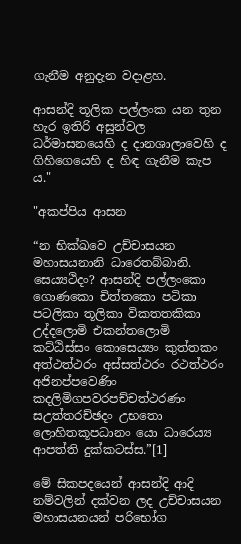ගැනීම අනුදැන වදාළහ.

ආසන්දි තූලික පල්ලංක යන තුන හැර ඉතිරි අසුන්වල ධර්මාසනයෙහි ද දානශාලාවෙහි ද ගිහිගෙයෙහි ද හිඳ ගැනීම කැප ය."

"අකප්පිය ආසන

“න භික්ඛවෙ උච්චාසයන මහාසයනානි ධාරෙතබ්බානි. සෙය්‍යථිදං? ආසන්දි පල්ලංකො ගොණකො චිත්තකො පටිකා පටලිකා තූලිකා විකතතකිකා උද්දලොමි එකන්තලොමි කට්ඨිස්සං කොසෙය්‍යං කුත්තකං අත්ථත්ථරං අස්සත්ථරං රථත්ථරං අජිනප්පවෙණිං කදලිමිගපවරපච්චත්ථරණං සඋත්තරච්ඡදං උභතො ලොහිතකූපධානං යො ධාරෙය්‍ය ආපත්ති දුක්කටස්ස.”[1]

මේ සිකපදයෙන් ආසන්දි ආදි නම්වලින් දක්වන ලද උච්චාසයන මහාසයනයන් පරිභෝග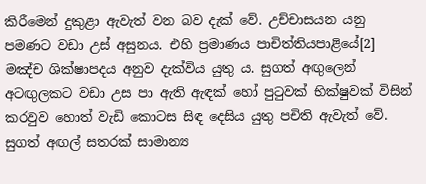කිරීමෙන් දුකුළා ඇවැත් වන බව දැක් වේ. උච්චාසයන යනු පමණට වඩා උස් අසුනය. එහි ප්‍ර‍මාණය පාචිත්තියපාළියේ[2] මඤ්ච ශික්ෂාපදය අනුව දැක්විය යුතු ය. සුගත් අඟුලෙන් අටඟුලකට වඩා උස පා ඇති ඇඳක් හෝ පුටුවක් භික්ෂුවක් විසින් කරවුව හොත් වැඩි කොටස සිඳ දෙසිය යුතු පචිති ඇවැත් වේ. සුගත් අඟල් සතරක් සාමාන්‍ය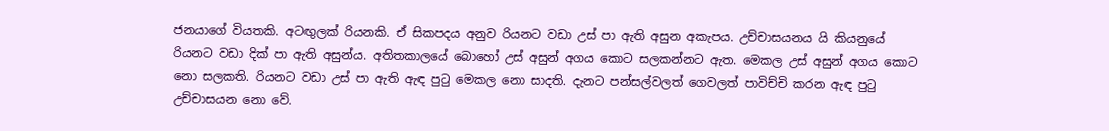ජනයාගේ වියතකි. අටඟුලක් රියනකි. ඒ සිකපදය අනුව රියනට වඩා උස් පා ඇති අසුන අකැපය. උච්චාසයනය යි කියනුයේ රියනට වඩා දික් පා ඇති අසුන්ය. අතිතකාලයේ බොහෝ උස් අසුන් අගය කොට සලකන්නට ඇත. මෙකල උස් අසුන් අගය කොට නො සලකති. රියනට වඩා උස් පා ඇති ඇඳ පුටු මෙකල නො සාදති. දැනට පන්සල්වලත් ගෙවලත් පාවිච්චි කරන ඇඳ පුටු උච්චාසයන නො වේ.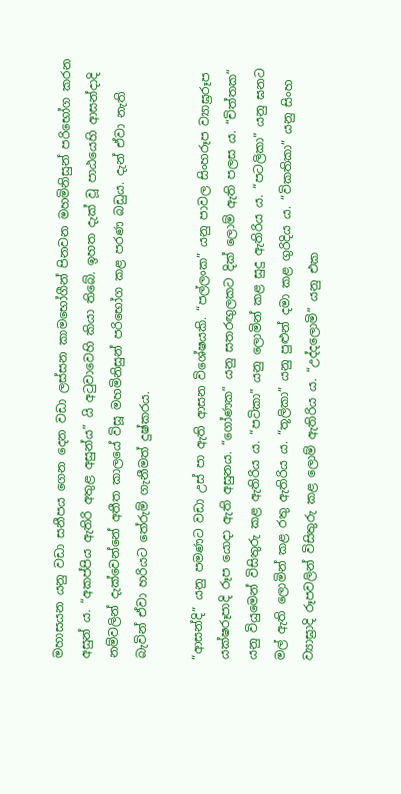මහාසයන යනු වඩා සනීපය ගෙන දෙන වඩා ලස්සන කාමභෝගීන් පිනවන මහමිනිසුන් පරිභෝග කරන අසුන් ය. “අකප්පිය ඇතිරි අතුළ අසුන්ය” යි අටුවාවෙහි කියා තිබේ. ඉහත දැක් වූ පාඨයෙහි ආසන්දාදි නම්වලින් දැක්වෙන්නේ අතීත කාලයේ විසූ මහමිනිසුන් පරිභෝග කළ පරණ බඩුය. දැන් ඒවා නැති බැවින් ඒවා හරියට තේරුම් ගැනීමත් දුෂ්කරය.

“ආසන්දි” යනු පමණට වඩා උස් පා ඇති ආසන විශේෂයකි. “පල්ලංක” යනු පාවල සිංහරූප ව්‍යාඝ්‍ර‍රූප යක්ෂරූපාදි රූප යොදා ඇති අසුනය. “ගෝණක” යනු සතරඟුලකට දික් ලොම් ඇති පලස ය. “චිත්තක” යනු වියුමෙන් විසිතුරු කළ ඇතිරිය ය. “පටිකා” යනු ලොමින් කළ සුදු ඇතිරිය ය. “පටලිකා” යනු ඝනට මල් ඇති ලොමින් කළ රතු ඇතිරිය ය. “තූලිකා” යනු පුළුන් දමා කළ ගුරිදිය ය. “විකතිකා” යනු සිංහ ව්‍යාඝ්‍රාදි රූපවලින් විසිතුරු කළ ලොම් ඇතිරිය ය. “උද්දලොමි” යනු එක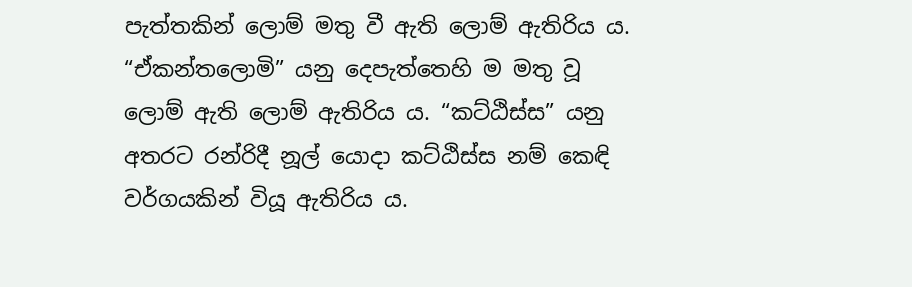පැත්තකින් ලොම් මතු වී ඇති ලොම් ඇතිරිය ය. “ඒකන්තලොමි” යනු දෙපැත්තෙහි ම මතු වූ ලොම් ඇති ලොම් ඇතිරිය ය. “කට්ඨිස්ස” යනු අතරට රන්රිදී නූල් යොදා කට්ඨිස්ස නම් කෙඳි වර්ගයකින් වියූ ඇතිරිය ය.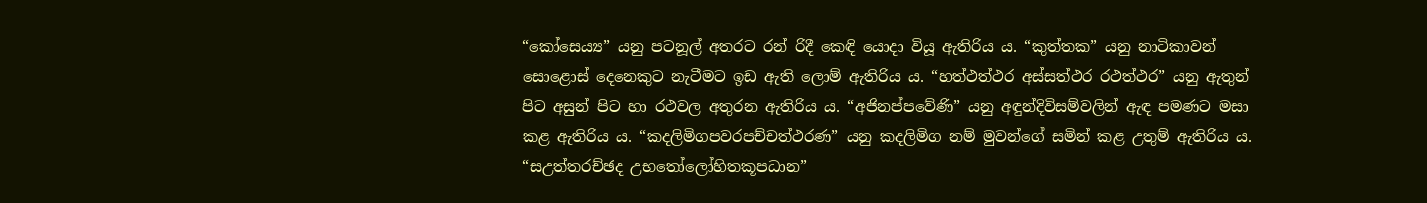“කෝසෙය්‍ය” යනු පටනූල් අතරට රන් රිදී කෙඳි යොදා වියූ ඇතිරිය ය. “කුත්තක” යනු නාටිකාවන් සොළොස් දෙනෙකුට නැටීමට ඉඩ ඇති ලොම් ඇතිරිය ය. “හත්ථත්ථර අස්සත්ථර රථත්ථර” යනු ඇතුන් පිට අසුන් පිට හා රථවල අතුරන ඇතිරිය ය. “අජිනප්පවේණි” යනු අඳුන්දිවිසම්වලින් ඇඳ පමණට මසා කළ ඇතිරිය ය. “කදලිමිගපවරපච්චත්ථරණ” යනු කදලිමිග නම් මුවන්ගේ සමින් කළ උතුම් ඇතිරිය ය. “සඋත්තරච්ඡද උභතෝලෝහිතකූපධාන”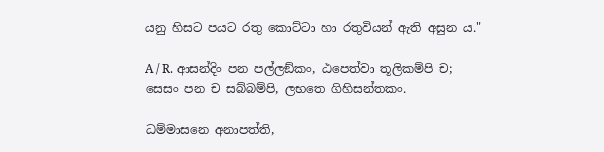යනු හිසට පයට රතු කොට්ටා හා රතුවියන් ඇති අසුන ය."

A / R. ආසන්දිං පන පල්ලඞ්කං, ඨපෙත්වා තූලිකම්පි ච;
සෙසං පන ච සබ්බම්පි, ලභතෙ ගිහිසන්තකං.

ධම්මාසනෙ අනාපත්ති,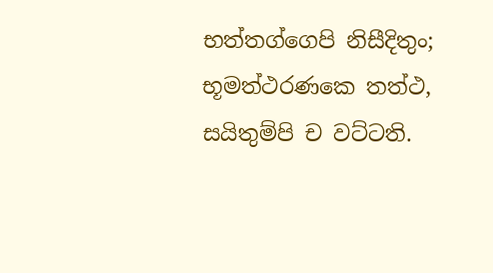භත්තග්ගෙපි නිසීදිතුං;
භූමත්ථරණකෙ තත්ථ, සයිතුම්පි ච වට්ටති.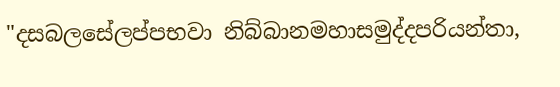"දසබලසේලප්පභවා නිබ්බානමහාසමුද්දපරියන්තා,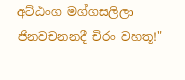අට්ඨංග මග්ගසලිලා ජිනවචනනදී චිරං වහතූ!"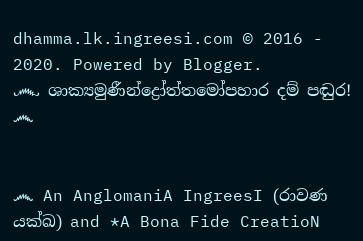dhamma.lk.ingreesi.com © 2016 - 2020. Powered by Blogger.
෴ ශාක්‍යමුණීන්ද්‍රෝත්තමෝපහාර දම් පඬුර! ෴


෴ An AnglomaniA IngreesI (රාවණ යක්ඛ) and *A Bona Fide CreatioN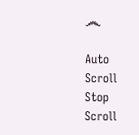෴

Auto Scroll Stop Scroll